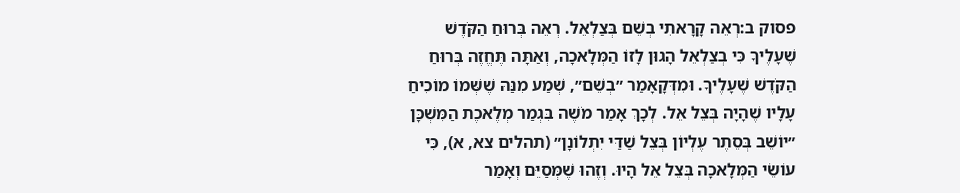פסוק ב:רְאֵה קָרָאתִי בְשֵׁם בְּצַלְאֵל. רְאֵה בְּרוּחַ הַקֹּדֶשׁ שֶׁעָלֶיךָ כִּי בְצַלְאֵל הָגוּן לָזוֹ הַמְּלָאכָה, וְאַתָּה תֶּחֱזֶה בְּרוּחַ הַקֹּדֶשׁ שֶׁעָלֶיךָ. וּמִדְּקָאָמַר ״בְשֵׁם״, שְׁמַע מִנַּהּ שֶׁשְּׁמוֹ מוֹכִיחַ עָלָיו שֶׁהָיָה בְּצֵל אֵל. לְכָךְ אָמַר מֹשֶׁה בִּגְמַר מְלֶאכֶת הַמִּשְׁכָּן ״יוֹשֵׁב בְּסֵתֶר עֶלְיוֹן בְּצֵל שַׁדַּי יִתְלוֹנָן״ (תהלים צא, א), כִּי עוֹשֵׂי הַמְּלָאכָה בְּצֵל אֵל הָיוּ. וְזֶהוּ שֶׁמְּסַיֵּם וְאָמַר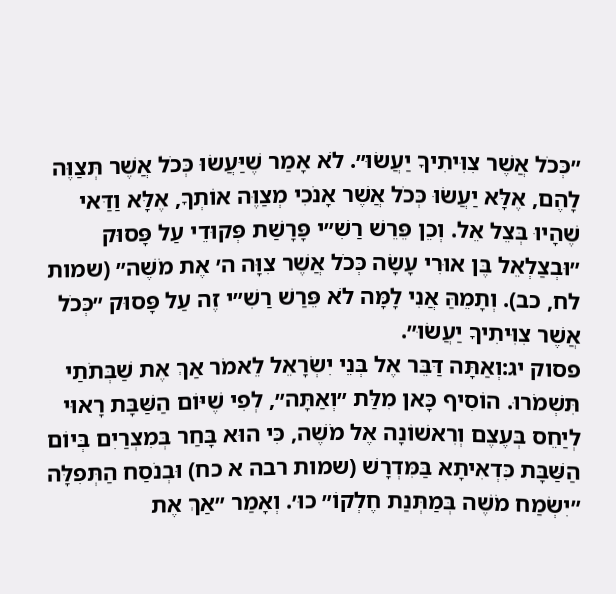״כְּכֹל אֲשֶׁר צִוִּיתִיךָ יַעֲשׂוּ״. לֹא אָמַר שֶׁיַּעֲשׂוּ כְּכֹל אֲשֶׁר תְּצַוֶּה לָהֶם, אֶלָּא יַעֲשׂוּ כְּכֹל אֲשֶׁר אָנֹכִי מְצַוֶּה אוֹתְךָ, אֶלָּא וַדַּאי שֶׁהָיוּ בְּצֵל אֵל. וְכֵן פֵּרֵשׁ רַשִׁ״י פָּרָשַׁת פְּקוּדֵי עַל פָּסוּק ״וּבְצַלְאֵל בֶּן אוּרִי עָשָׂה כְּכֹל אֲשֶׁר צִוָּה ה׳ אֶת מֹשֶׁה״ (שמות לח, כב). וְתָמֵהַּ אֲנִי לָמָּה לֹא פֵּרַשׁ רַשִׁ״י זֶה עַל פָּסוּק ״כְּכֹל אֲשֶׁר צִוִּיתִיךָ יַעֲשׂוּ״.
פסוק יג:וְאַתָּה דַּבֵּר אֶל בְּנֵי יִשְׂרָאֵל לֵאמֹר אַךְ אֶת שַׁבְּתֹתַי תִּשְׁמֹרוּ. הוֹסִיף כָּאן מִלַּת ״וְאַתָּה״, לְפִי שֶׁיּוֹם הַשַּׁבָּת רָאוּי לְיַחֵס בְּעֶצֶם וְרִאשׁוֹנָה אֶל מֹשֶׁה, כִּי הוּא בָּחַר בְּמִצְרַיִם בְּיוֹם הַשַּׁבָּת כִּדְאִיתָא בַּמִּדְרָשׁ (שמות רבה א כח) וּבְנֹסַח הַתְּפִלָּה ״יִשְׂמַח מֹשֶׁה בְּמַתְּנַת חֶלְקוֹ״ כוּ׳. וְאָמַר ״אַךְ אֶת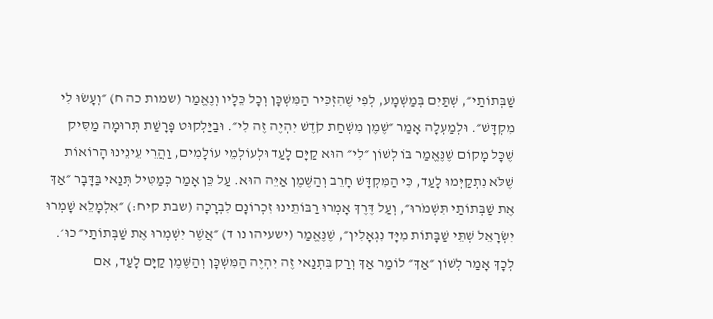שַׁבְּתוֹתַי״, שְׁתַּיִם בְּמַשְׁמָע, לְפִי שֶׁהִזְכִּיר הַמִּשְׁכָּן וְכָל כֵּלָיו וְנֶאֱמַר (שמות כה ח) ״וְעָשׂוּ לִי מִקְדָּשׁ״. וּלְמַעְלָה אָמַר ״שֶׁמֶן מִשְׁחַת קֹדֶשׁ יִהְיֶה זֶה לִי״. וּבַיַּלְקוּט פָּרָשַׁת תְּרוּמָה מַסִּיק שֶׁכָּל מָקוֹם שֶׁנֶּאֱמַר בּוֹ לְשׁוֹן ״לִי״ הוּא קַיָּם לָעַד וּלְעוֹלְמֵי עוֹלָמִים, וַהֲרֵי עֵינֵינוּ הָרוֹאוֹת שֶׁלֹּא נִתְקַיְּמוּ לָעַד, כִּי הַמִּקְדָּשׁ חָרֵב וְהַשֶּׁמֶן אַיֵּה הוּא. עַל כֵּן אָמַר כְּמַטִּיל תְּנַאי בַּדָּבָר ״אַךְ אֶת שַׁבְּתוֹתַי תִּשְׁמֹרוּ״, וְעַל דֶּרֶךְ אָמְרוּ רַבּוֹתֵינוּ זִכְרוֹנָם לִבְרָכָה (שבת קיח:) ״אִלְמָלֵא שָׁמְרוּ יִשְׂרָאֵל שְׁתֵּי שַׁבָּתוֹת מִיָּד נִגְאָלִין״, שֶׁנֶּאֱמַר (ישעיהו נו ד) ״אֲשֶׁר יִשְׁמְרוּ אֶת שַׁבְּתוֹתַי״ כוּ׳. לְכָךְ אָמַר לְשׁוֹן ״אַךְ״ לוֹמַר אַךְ וְרַק בִּתְנַאי זֶה יִהְיֶה הַמִּשְׁכָּן וְהַשֶּׁמֶן קַיָּם לָעַד, אִם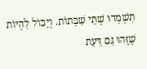תִּשְׁמְרוּ שְׁתֵּי שַׁבָּתוֹת. וְיָכוֹל לִהְיוֹת שֶׁזֶּהוּ גַּם דַּעַת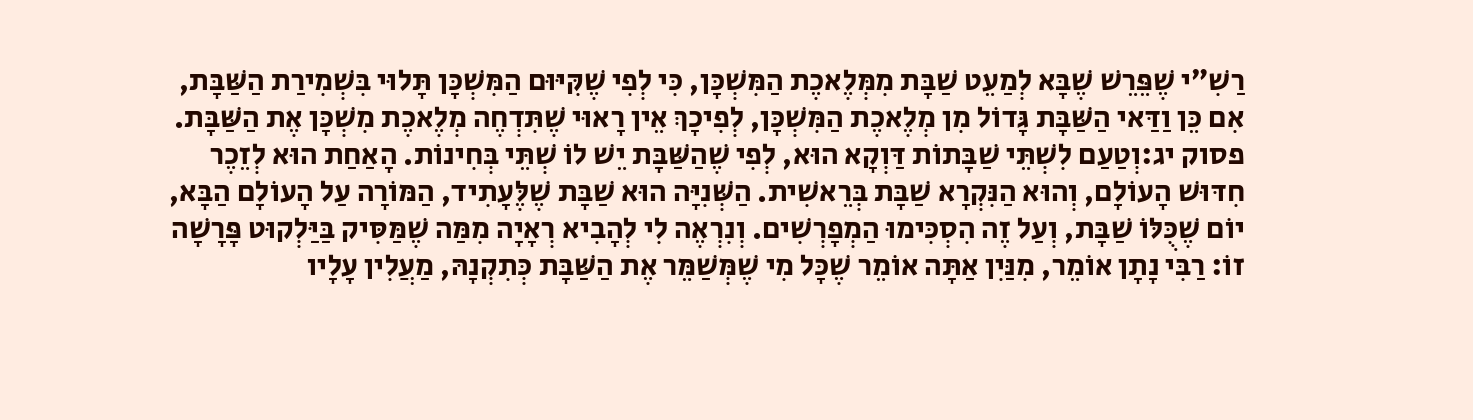רַשִׁ״י שֶׁפֵּרֵשׁ שֶׁבָּא לְמַעֵט שַׁבָּת מִמְּלֶאכֶת הַמִּשְׁכָּן, כִּי לְפִי שֶׁקִּיּוּם הַמִּשְׁכָּן תָּלוּי בִּשְׁמִירַת הַשַּׁבָּת, אִם כֵּן וַדַּאי הַשַּׁבָּת גָּדוֹל מִן מְלֶאכֶת הַמִּשְׁכָּן, לְפִיכָךְ אֵין רָאוּי שֶׁתִּדְחֶה מְלֶאכֶת מִשְׁכָּן אֶת הַשַּׁבָּת.
פסוק יג:וְטַעַם לִשְׁתֵּי שַׁבָּתוֹת דַּוְקָא הוּא, לְפִי שֶׁהַשַּׁבָּת יֵשׁ לוֹ שְׁתֵּי בְּחִינוֹת. הָאַחַת הוּא לְזֵכֶר חִדּוּשׁ הָעוֹלָם, וְהוּא הַנִּקְרָא שַׁבָּת בְּרֵאשִׁית. הַשְּׁנִיָּה הוּא שַׁבָּת שֶׁלֶּעָתִיד, הַמּוֹרָה עַל הָעוֹלָם הַבָּא, יוֹם שֶׁכֻּלּוֹ שַׁבָּת, וְעַל זֶה הִסְכִּימוּ הַמְפָרְשִׁים. וְנִרְאֶה לִי לְהָבִיא רְאָיָה מִמַּה שֶׁמַּסִּיק בַּיַּלְקוּט פָּרָשָׁה זוֹ: רַבִּי נָתָן אוֹמֵר, מִנַּיִן אַתָּה אוֹמֵר שֶׁכָּל מִי שֶׁמְּשַׁמֵּר אֶת הַשַּׁבָּת כְּתִקְנָהּ, מַעֲלִין עָלָיו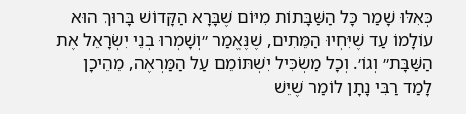כְּאִלּוּ שָׁמַר כָּל הַשַּׁבָּתוֹת מִיּוֹם שֶׁבָּרָא הַקָּדוֹשׁ בָּרוּךְ הוּא עוֹלָמוֹ עַד שֶׁיִּחְיוּ הַמֵּתִים, שֶׁנֶּאֱמַר ״וְשָׁמְרוּ בְנֵי יִשְׂרָאֵל אֶת הַשַּׁבָּת״ וְגוֹ׳. וְכָל מַשְׂכִּיל יִשְׁתּוֹמֵם עַל הַמַּרְאֶה, מֵהֵיכָן לָמַד רַבִּי נָתָן לוֹמַר שֶׁיֵּשׁ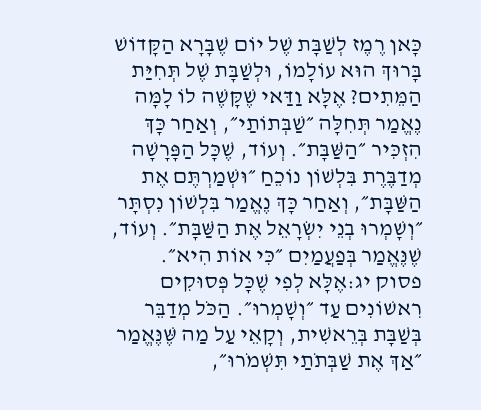כָּאן רֶמֶז לְשַׁבָּת שֶׁל יוֹם שֶׁבָּרָא הַקָּדוֹשׁ בָּרוּךְ הוּא עוֹלָמוֹ, וּלְשַׁבָּת שֶׁל תְּחִיַּת הַמֵּתִים? אֶלָּא וַדַּאי שֶׁקָּשֶׁה לוֹ לָמָּה נֶאֱמַר תְּחִלָּה ״שַׁבְּתוֹתַי״, וְאַחַר כָּךְ הִזְכִּיר ״הַשַּׁבָּת״. וְעוֹד, שֶׁכָּל הַפָּרָשָׁה מְדַבֶּרֶת בִּלְשׁוֹן נוֹכֵחַ ״וּשְׁמַרְתֶּם אֶת הַשַּׁבָּת״, וְאַחַר כָּךְ נֶאֱמַר בִּלְשׁוֹן נִסְתָּר ״וְשָׁמְרוּ בְנֵי יִשְׂרָאֵל אֶת הַשַּׁבָּת״. וְעוֹד, שֶׁנֶּאֱמַר בְּפַעֲמַיִם ״כִּי אוֹת הִיא״.
פסוק יג:אֶלָּא לְפִי שֶׁכָּל פְּסוּקִים רִאשׁוֹנִים עַד ״וְשָׁמְרוּ״. הַכֹּל מְדַבֵּר בְּשַׁבָּת בְּרֵאשִׁית, וְקָאֵי עַל מַה שֶּׁנֶּאֱמַר ״אַךְ אֶת שַׁבְּתֹתַי תִּשְׁמֹרוּ״,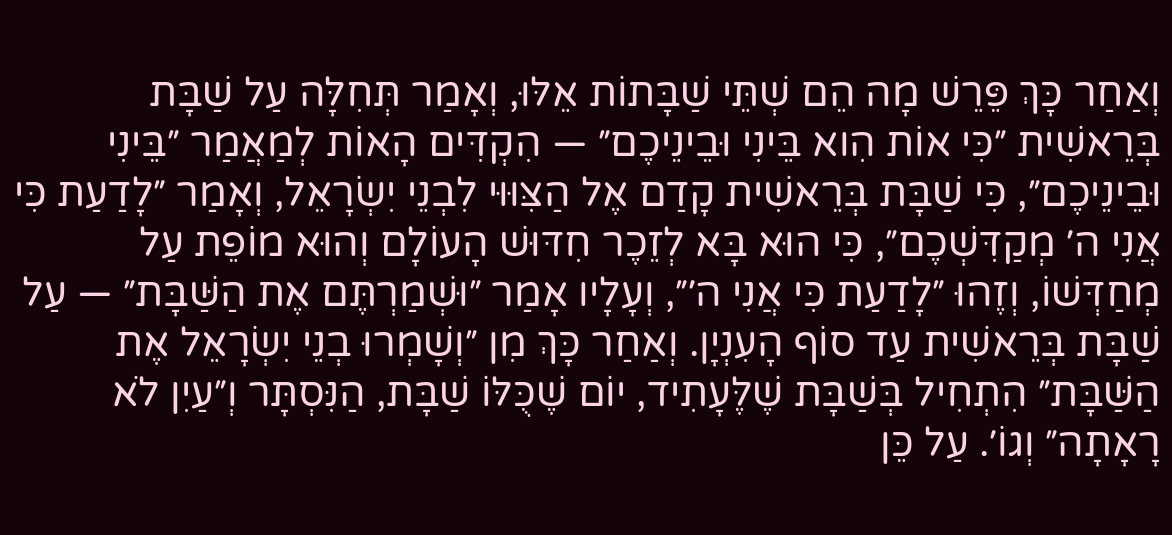וְאַחַר כָּךְ פֵּרֵשׁ מָה הֵם שְׁתֵּי שַׁבָּתוֹת אֵלּוּ, וְאָמַר תְּחִלָּה עַל שַׁבָּת בְּרֵאשִׁית ״כִּי אוֹת הִוא בֵּינִי וּבֵינֵיכֶם״ — הִקְדִּים הָאוֹת לְמַאֲמַר ״בֵּינִי וּבֵינֵיכֶם״, כִּי שַׁבָּת בְּרֵאשִׁית קָדַם אֶל הַצִּוּוּי לִבְנֵי יִשְׂרָאֵל, וְאָמַר ״לָדַעַת כִּי אֲנִי ה׳ מְקַדִּשְׁכֶם״, כִּי הוּא בָּא לְזֵכֶר חִדּוּשׁ הָעוֹלָם וְהוּא מוֹפֵת עַל מְחַדְּשׁוֹ, וְזֶהוּ ״לָדַעַת כִּי אֲנִי ה׳״, וְעָלָיו אָמַר ״וּשְׁמַרְתֶּם אֶת הַשַּׁבָּת״ — עַל שַׁבָּת בְּרֵאשִׁית עַד סוֹף הָעִנְיָן. וְאַחַר כָּךְ מִן ״וְשָׁמְרוּ בְנֵי יִשְׂרָאֵל אֶת הַשַּׁבָּת״ הִתְחִיל בְּשַׁבָּת שֶׁלֶּעָתִיד, יוֹם שֶׁכֻּלּוֹ שַׁבָּת, הַנִּסְתָּר וְ״עַיִן לֹא רָאָתָה״ וְגוֹ׳. עַל כֵּן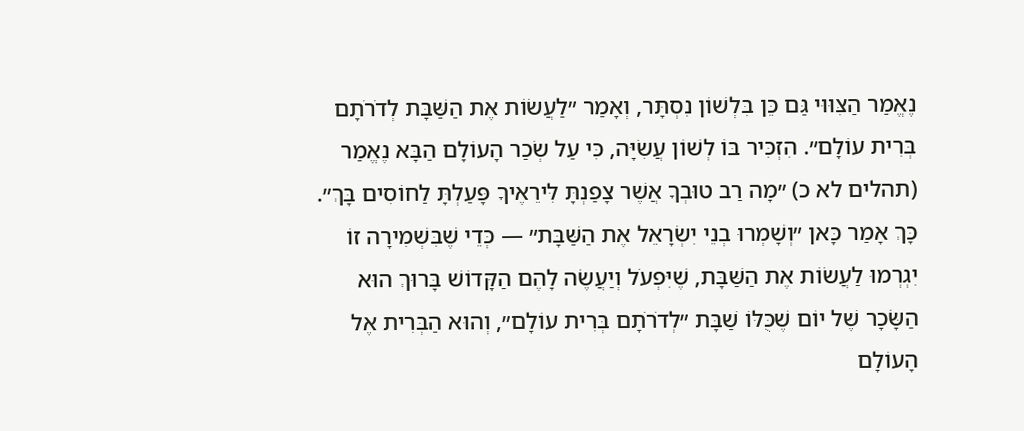נֶאֱמַר הַצִּוּוּי גַּם כֵּן בִּלְשׁוֹן נִסְתָּר, וְאָמַר ״לַעֲשׂוֹת אֶת הַשַּׁבָּת לְדֹרֹתָם בְּרִית עוֹלָם״. הִזְכִּיר בּוֹ לְשׁוֹן עֲשִׂיָּה, כִּי עַל שְׂכַר הָעוֹלָם הַבָּא נֶאֱמַר (תהלים לא כ) ״מָה רַב טוּבְךָ אֲשֶׁר צָפַנְתָּ לִּירֵאֶיךָ פָּעַלְתָּ לַחוֹסִים בָּךְ״. כָּךְ אָמַר כָּאן ״וְשָׁמְרוּ בְנֵי יִשְׂרָאֵל אֶת הַשַּׁבָּת״ — כְּדֵי שֶׁבִּשְׁמִירָה זוֹ יִגְרְמוּ לַעֲשׂוֹת אֶת הַשַּׁבָּת, שֶׁיִּפְעֹל וְיַעֲשֶׂה לָהֶם הַקָּדוֹשׁ בָּרוּךְ הוּא הַשָּׂכָר שֶׁל יוֹם שֶׁכֻּלּוֹ שַׁבָּת ״לְדֹרֹתָם בְּרִית עוֹלָם״, וְהוּא הַבְּרִית אֶל הָעוֹלָם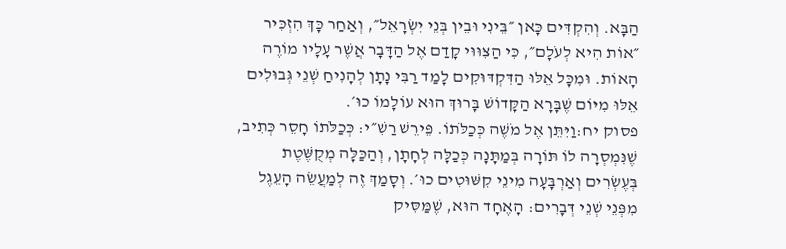הַבָּא. וְהִקְדִּים כָּאן ״בֵּינִי וּבֵין בְּנֵי יִשְׂרָאֵל״, וְאַחַר כָּךְ הִזְכִּיר ״אוֹת הִיא לְעֹלָם״, כִּי הַצִּוּוּי קָדַם אֶל הַדָּבָר אֲשֶׁר עָלָיו מוֹרֶה הָאוֹת. וּמִכָּל אֵלּוּ הַדִּקְדּוּקִים לָמַד רַבִּי נָתָן לְהָנִיחַ שְׁנֵי גְּבוּלִים אֵלּוּ מִיּוֹם שֶׁבָּרָא הַקָּדוֹשׁ בָּרוּךְ הוּא עוֹלָמוֹ כוּ׳.
פסוק יח:וַיִּתֵּן אֶל מֹשֶׁה כְּכַלֹּתוֹ. פֵּירֵשׁ רַשִׁ״י: כְּכַלֹּתוֹ חָסֵר כְּתִיב, שֶׁנִּמְסְרָה לוֹ תּוֹרָה בְּמַתָּנָה כְּכַלָּה לְחָתָן, וְהַכַּלָּה מְקֻשֶּׁטֶת בְּעֶשְׂרִים וְאַרְבָּעָה מִינֵי קִשּׁוּטִים כוּ׳. וְסָמַךְ זֶה לְמַעֲשֵׂה הָעֵגֶל מִפְּנֵי שְׁנֵי דְּבָרִים: הָאֶחָד הוּא, שֶׁמַּסִּיק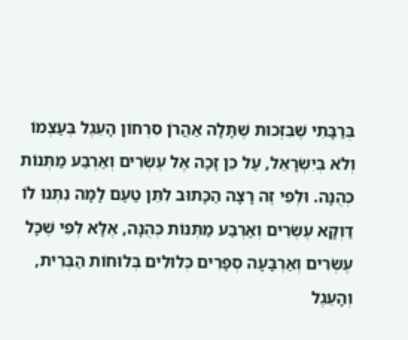בְּרַבָּתִי שֶׁבִּזְכוּת שֶׁתָּלָה אַהֲרֹן סִרְחוֹן הָעֵגֶל בְּעַצְמוֹ וְלֹא בְּיִשְׂרָאֵל, עַל כֵּן זָכָה אֶל עֶשְׂרִים וְאַרְבַּע מַתְּנוֹת כְּהֻנָּה. וּלְפִי זֶה רָצָה הַכָּתוּב לִתֵּן טַעַם לָמָּה נִתְּנוּ לוֹ דַּוְקָא עֶשְׂרִים וְאַרְבַּע מַתְּנוֹת כְּהֻנָּה, אֶלָּא לְפִי שֶׁכָּל עֶשְׂרִים וְאַרְבָּעָה סְפָרִים כְּלוּלִים בְּלוּחוֹת הַבְּרִית, וְהָעֵגֶל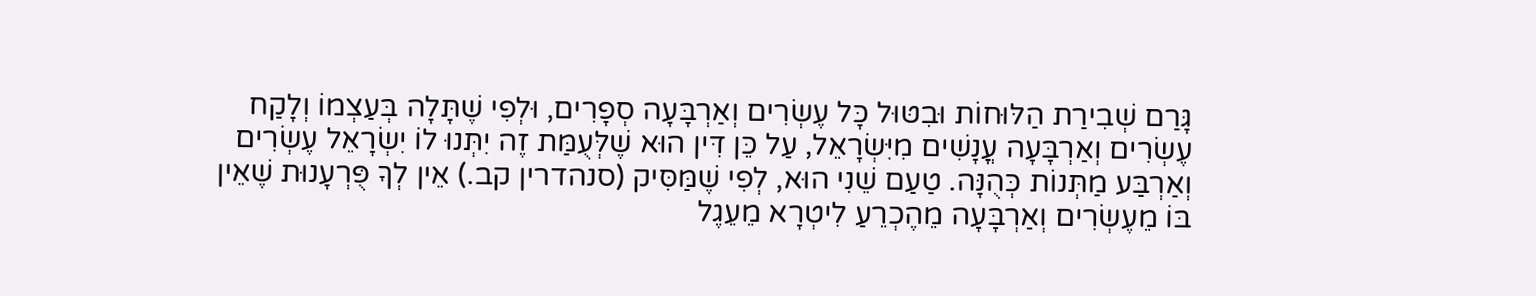גָּרַם שְׁבִירַת הַלּוּחוֹת וּבִטּוּל כָּל עֶשְׂרִים וְאַרְבָּעָה סְפָרִים, וּלְפִי שֶׁתָּלָה בְּעַצְמוֹ וְלָקַח עֶשְׂרִים וְאַרְבָּעָה עֳנָשִׁים מִיִּשְׂרָאֵל, עַל כֵּן דִּין הוּא שֶׁלְּעֻמַּת זֶה יִתְּנוּ לוֹ יִשְׂרָאֵל עֶשְׂרִים וְאַרְבַּע מַתְּנוֹת כְּהֻנָּה. טַעַם שֵׁנִי הוּא, לְפִי שֶׁמַּסִּיק (סנהדרין קב.) אֵין לְךָ פֻּרְעָנוּת שֶׁאֵין בּוֹ מֵעֶשְׂרִים וְאַרְבָּעָה מֵהֶכְרֵעַ לִיטְרָא מֵעֵגֶל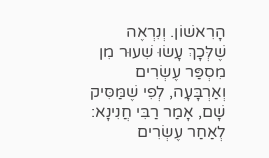הָרִאשׁוֹן. וְנִרְאֶה שֶׁלְּכָךְ עָשׂוּ שִׁעוּר מִן מִסְפַּר עֶשְׂרִים וְאַרְבָּעָה, לְפִי שֶׁמַּסִּיק שָׁם, אָמַר רַבִּי חֲנִינָא: לְאַחַר עֶשְׂרִים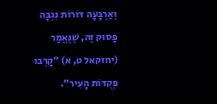וְאַרְבָּעָה דּוֹרוֹת נִגְבָּה פָּסוּק זֶה, שֶׁנֶּאֱמַר (יחזקאל ט, א) ״קָרְבוּ פְּקֻדּוֹת הָעִיר״.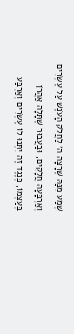שְׁמַע מִנַּהּ שֶׁרָצָה ה׳ לַחֲלֹק הָעֹנֶשׁ עַל עֶשְׂרִים וְאַרְבָּעָה חֲלָקִים, וּבַעֲבוּר שֶׁתָּלָה אַהֲרֹן בְּעַצְמוֹ, כְּנֶגֶד זֶה יִתְּנוּ לוֹ עֶשְׂרִים וְאַרְבַּע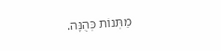מַתְּנוֹת כְּהֻנָּה.